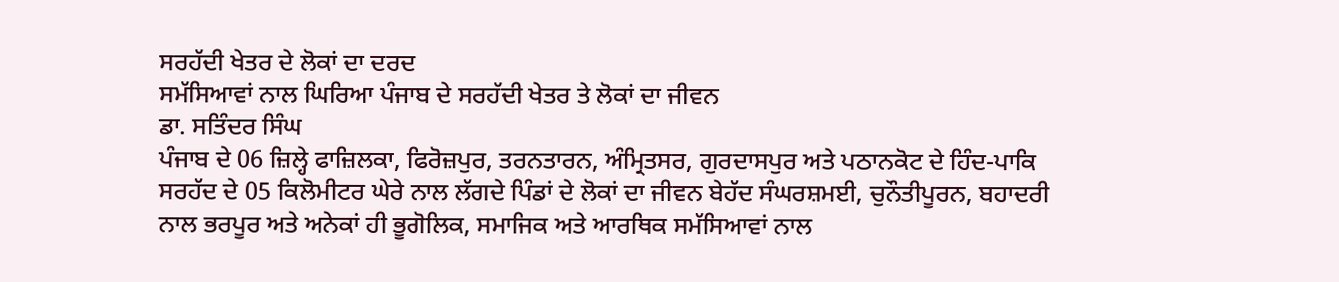ਸਰਹੱਦੀ ਖੇਤਰ ਦੇ ਲੋਕਾਂ ਦਾ ਦਰਦ
ਸਮੱਸਿਆਵਾਂ ਨਾਲ ਘਿਰਿਆ ਪੰਜਾਬ ਦੇ ਸਰਹੱਦੀ ਖੇਤਰ ਤੇ ਲੋਕਾਂ ਦਾ ਜੀਵਨ
ਡਾ. ਸਤਿੰਦਰ ਸਿੰਘ
ਪੰਜਾਬ ਦੇ 06 ਜ਼ਿਲ੍ਹੇ ਫਾਜ਼ਿਲਕਾ, ਫਿਰੋਜ਼ਪੁਰ, ਤਰਨਤਾਰਨ, ਅੰਮ੍ਰਿਤਸਰ, ਗੁਰਦਾਸਪੁਰ ਅਤੇ ਪਠਾਨਕੋਟ ਦੇ ਹਿੰਦ-ਪਾਕਿ ਸਰਹੱਦ ਦੇ 05 ਕਿਲੋਮੀਟਰ ਘੇਰੇ ਨਾਲ ਲੱਗਦੇ ਪਿੰਡਾਂ ਦੇ ਲੋਕਾਂ ਦਾ ਜੀਵਨ ਬੇਹੱਦ ਸੰਘਰਸ਼ਮਈ, ਚੁਨੌਤੀਪੂਰਨ, ਬਹਾਦਰੀ ਨਾਲ ਭਰਪੂਰ ਅਤੇ ਅਨੇਕਾਂ ਹੀ ਭੂਗੋਲਿਕ, ਸਮਾਜਿਕ ਅਤੇ ਆਰਥਿਕ ਸਮੱਸਿਆਵਾਂ ਨਾਲ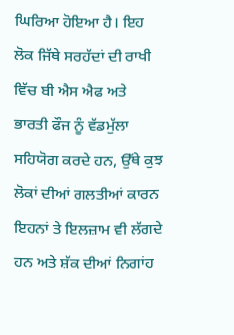ਘਿਰਿਆ ਹੋਇਆ ਹੈ। ਇਹ ਲੋਕ ਜਿੱਥੇ ਸਰਹੱਦਾਂ ਦੀ ਰਾਖੀ ਵਿੱਚ ਬੀ ਐਸ ਐਫ ਅਤੇ ਭਾਰਤੀ ਫੌਜ ਨੂੰ ਵੱਡਮੁੱਲਾ ਸਹਿਯੋਗ ਕਰਦੇ ਹਨ, ਉੱਥੇ ਕੁਝ ਲੋਕਾਂ ਦੀਆਂ ਗਲਤੀਆਂ ਕਾਰਨ ਇਹਨਾਂ ਤੇ ਇਲਜ਼ਾਮ ਵੀ ਲੱਗਦੇ ਹਨ ਅਤੇ ਸ਼ੱਕ ਦੀਆਂ ਨਿਗਾਂਹ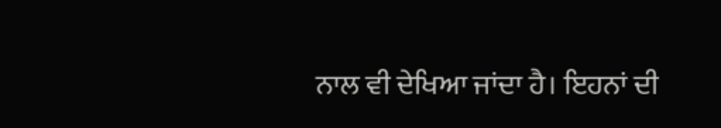ਨਾਲ ਵੀ ਦੇਖਿਆ ਜਾਂਦਾ ਹੈ। ਇਹਨਾਂ ਦੀ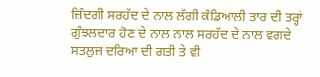ਜ਼ਿੰਦਗੀ ਸਰਹੱਦ ਦੇ ਨਾਲ ਲੱਗੀ ਕੰਡਿਆਲੀ ਤਾਰ ਦੀ ਤਰ੍ਹਾਂ ਗੁੰਝਲਦਾਰ ਹੋਣ ਦੇ ਨਾਲ ਨਾਲ ਸਰਹੱਦ ਦੇ ਨਾਲ ਵਗਦੇ ਸਤਲੁਜ ਦਰਿਆ ਦੀ ਗਤੀ ਤੇ ਵੀ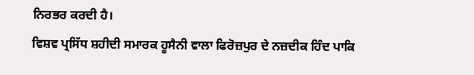ਨਿਰਭਰ ਕਰਦੀ ਹੈ।
ਵਿਸ਼ਵ ਪ੍ਰਸਿੱਧ ਸ਼ਹੀਦੀ ਸਮਾਰਕ ਹੂਸੈਨੀ ਵਾਲਾ ਫਿਰੋਜ਼ਪੁਰ ਦੇ ਨਜ਼ਦੀਕ ਹਿੰਦ ਪਾਕਿ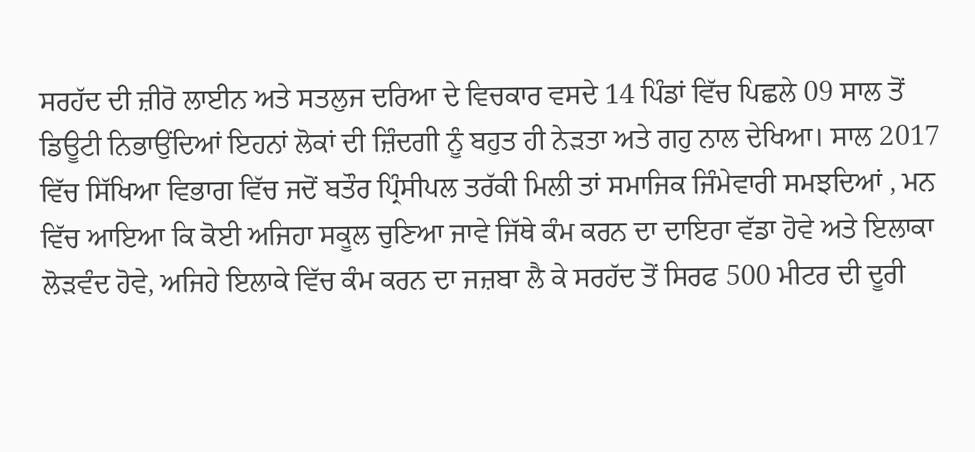ਸਰਹੱਦ ਦੀ ਜ਼ੀਰੋ ਲਾਈਨ ਅਤੇ ਸਤਲੁਜ ਦਰਿਆ ਦੇ ਵਿਚਕਾਰ ਵਸਦੇ 14 ਪਿੰਡਾਂ ਵਿੱਚ ਪਿਛਲੇ 09 ਸਾਲ ਤੋਂ ਡਿਊਟੀ ਨਿਭਾਉਂਦਿਆਂ ਇਹਨਾਂ ਲੋਕਾਂ ਦੀ ਜ਼ਿੰਦਗੀ ਨੂੰ ਬਹੁਤ ਹੀ ਨੇੜਤਾ ਅਤੇ ਗਹੁ ਨਾਲ ਦੇਖਿਆ। ਸਾਲ 2017 ਵਿੱਚ ਸਿੱਖਿਆ ਵਿਭਾਗ ਵਿੱਚ ਜਦੋਂ ਬਤੌਰ ਪ੍ਰਿੰਸੀਪਲ ਤਰੱਕੀ ਮਿਲੀ ਤਾਂ ਸਮਾਜਿਕ ਜਿੰਮੇਵਾਰੀ ਸਮਝਦਿਆਂ , ਮਨ ਵਿੱਚ ਆਇਆ ਕਿ ਕੋਈ ਅਜਿਹਾ ਸਕੂਲ ਚੁਣਿਆ ਜਾਵੇ ਜਿੱਥੇ ਕੰਮ ਕਰਨ ਦਾ ਦਾਇਰਾ ਵੱਡਾ ਹੋਵੇ ਅਤੇ ਇਲਾਕਾ ਲੋੜਵੰਦ ਹੋਵੇ, ਅਜਿਹੇ ਇਲਾਕੇ ਵਿੱਚ ਕੰਮ ਕਰਨ ਦਾ ਜਜ਼ਬਾ ਲੈ ਕੇ ਸਰਹੱਦ ਤੋਂ ਸਿਰਫ 500 ਮੀਟਰ ਦੀ ਦੂਰੀ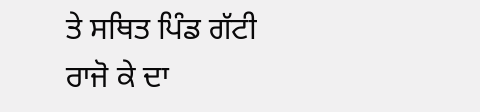ਤੇ ਸਥਿਤ ਪਿੰਡ ਗੱਟੀ ਰਾਜੋ ਕੇ ਦਾ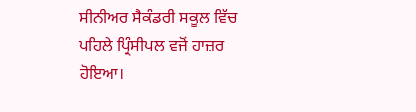ਸੀਨੀਅਰ ਸੈਕੰਡਰੀ ਸਕੂਲ ਵਿੱਚ ਪਹਿਲੇ ਪ੍ਰਿੰਸੀਪਲ ਵਜੋਂ ਹਾਜ਼ਰ ਹੋਇਆ।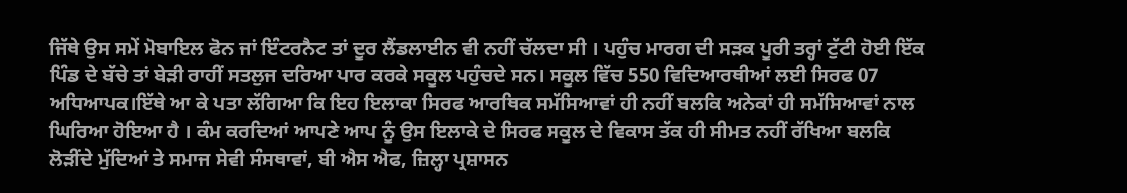ਜਿੱਥੇ ਉਸ ਸਮੇਂ ਮੋਬਾਇਲ ਫੋਨ ਜਾਂ ਇੰਟਰਨੈਟ ਤਾਂ ਦੂਰ ਲੈਂਡਲਾਈਨ ਵੀ ਨਹੀਂ ਚੱਲਦਾ ਸੀ । ਪਹੁੰਚ ਮਾਰਗ ਦੀ ਸੜਕ ਪੂਰੀ ਤਰ੍ਹਾਂ ਟੁੱਟੀ ਹੋਈ ਇੱਕ ਪਿੰਡ ਦੇ ਬੱਚੇ ਤਾਂ ਬੇੜੀ ਰਾਹੀਂ ਸਤਲੁਜ ਦਰਿਆ ਪਾਰ ਕਰਕੇ ਸਕੂਲ ਪਹੁੰਚਦੇ ਸਨ। ਸਕੂਲ ਵਿੱਚ 550 ਵਿਦਿਆਰਥੀਆਂ ਲਈ ਸਿਰਫ 07 ਅਧਿਆਪਕ।ਇੱਥੇ ਆ ਕੇ ਪਤਾ ਲੱਗਿਆ ਕਿ ਇਹ ਇਲਾਕਾ ਸਿਰਫ ਆਰਥਿਕ ਸਮੱਸਿਆਵਾਂ ਹੀ ਨਹੀਂ ਬਲਕਿ ਅਨੇਕਾਂ ਹੀ ਸਮੱਸਿਆਵਾਂ ਨਾਲ ਘਿਰਿਆ ਹੋਇਆ ਹੈ । ਕੰਮ ਕਰਦਿਆਂ ਆਪਣੇ ਆਪ ਨੂੰ ਉਸ ਇਲਾਕੇ ਦੇ ਸਿਰਫ ਸਕੂਲ ਦੇ ਵਿਕਾਸ ਤੱਕ ਹੀ ਸੀਮਤ ਨਹੀਂ ਰੱਖਿਆ ਬਲਕਿ ਲੋੜੀਂਦੇ ਮੁੱਦਿਆਂ ਤੇ ਸਮਾਜ ਸੇਵੀ ਸੰਸਥਾਵਾਂ, ਬੀ ਐਸ ਐਫ, ਜ਼ਿਲ੍ਹਾ ਪ੍ਰਸ਼ਾਸਨ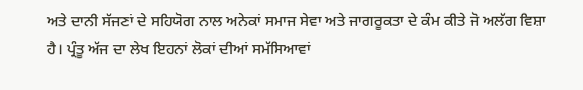ਅਤੇ ਦਾਨੀ ਸੱਜਣਾਂ ਦੇ ਸਹਿਯੋਗ ਨਾਲ ਅਨੇਕਾਂ ਸਮਾਜ ਸੇਵਾ ਅਤੇ ਜਾਗਰੂਕਤਾ ਦੇ ਕੰਮ ਕੀਤੇ ਜੋ ਅਲੱਗ ਵਿਸ਼ਾ ਹੈ। ਪ੍ਰੰਤੂ ਅੱਜ ਦਾ ਲੇਖ ਇਹਨਾਂ ਲੋਕਾਂ ਦੀਆਂ ਸਮੱਸਿਆਵਾਂ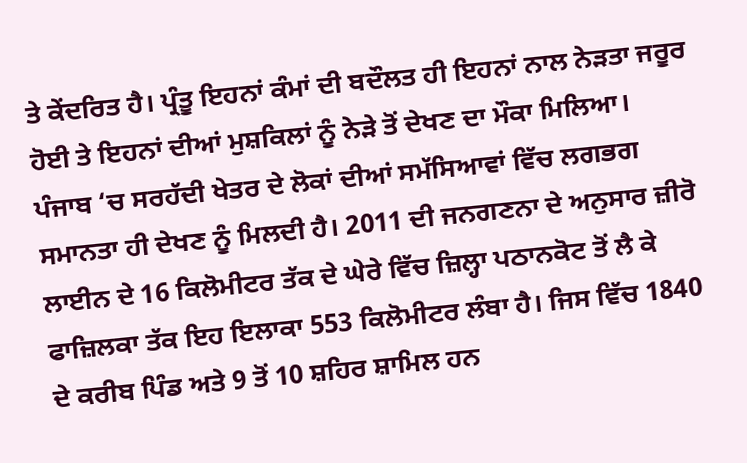ਤੇ ਕੇਂਦਰਿਤ ਹੈ। ਪ੍ਰੰਤੂ ਇਹਨਾਂ ਕੰਮਾਂ ਦੀ ਬਦੌਲਤ ਹੀ ਇਹਨਾਂ ਨਾਲ ਨੇੜਤਾ ਜਰੂਰ ਹੋਈ ਤੇ ਇਹਨਾਂ ਦੀਆਂ ਮੁਸ਼ਕਿਲਾਂ ਨੂੰ ਨੇੜੇ ਤੋਂ ਦੇਖਣ ਦਾ ਮੌਕਾ ਮਿਲਿਆ।
ਪੰਜਾਬ ‘ਚ ਸਰਹੱਦੀ ਖੇਤਰ ਦੇ ਲੋਕਾਂ ਦੀਆਂ ਸਮੱਸਿਆਵਾਂ ਵਿੱਚ ਲਗਭਗ ਸਮਾਨਤਾ ਹੀ ਦੇਖਣ ਨੂੰ ਮਿਲਦੀ ਹੈ। 2011 ਦੀ ਜਨਗਣਨਾ ਦੇ ਅਨੁਸਾਰ ਜ਼ੀਰੋ ਲਾਈਨ ਦੇ 16 ਕਿਲੋਮੀਟਰ ਤੱਕ ਦੇ ਘੇਰੇ ਵਿੱਚ ਜ਼ਿਲ੍ਹਾ ਪਠਾਨਕੋਟ ਤੋਂ ਲੈ ਕੇ ਫਾਜ਼ਿਲਕਾ ਤੱਕ ਇਹ ਇਲਾਕਾ 553 ਕਿਲੋਮੀਟਰ ਲੰਬਾ ਹੈ। ਜਿਸ ਵਿੱਚ 1840 ਦੇ ਕਰੀਬ ਪਿੰਡ ਅਤੇ 9 ਤੋਂ 10 ਸ਼ਹਿਰ ਸ਼ਾਮਿਲ ਹਨ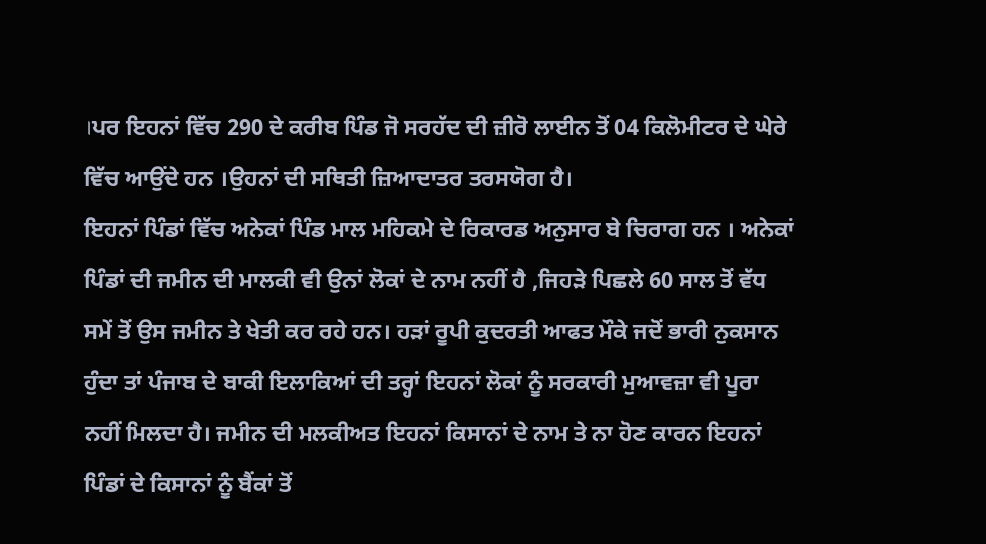।ਪਰ ਇਹਨਾਂ ਵਿੱਚ 290 ਦੇ ਕਰੀਬ ਪਿੰਡ ਜੋ ਸਰਹੱਦ ਦੀ ਜ਼ੀਰੋ ਲਾਈਨ ਤੋਂ 04 ਕਿਲੋਮੀਟਰ ਦੇ ਘੇਰੇ ਵਿੱਚ ਆਉਂਦੇ ਹਨ ।ਉਹਨਾਂ ਦੀ ਸਥਿਤੀ ਜ਼ਿਆਦਾਤਰ ਤਰਸਯੋਗ ਹੈ।
ਇਹਨਾਂ ਪਿੰਡਾਂ ਵਿੱਚ ਅਨੇਕਾਂ ਪਿੰਡ ਮਾਲ ਮਹਿਕਮੇ ਦੇ ਰਿਕਾਰਡ ਅਨੁਸਾਰ ਬੇ ਚਿਰਾਗ ਹਨ । ਅਨੇਕਾਂ ਪਿੰਡਾਂ ਦੀ ਜਮੀਨ ਦੀ ਮਾਲਕੀ ਵੀ ਉਨਾਂ ਲੋਕਾਂ ਦੇ ਨਾਮ ਨਹੀਂ ਹੈ ,ਜਿਹੜੇ ਪਿਛਲੇ 60 ਸਾਲ ਤੋਂ ਵੱਧ ਸਮੇਂ ਤੋਂ ਉਸ ਜਮੀਨ ਤੇ ਖੇਤੀ ਕਰ ਰਹੇ ਹਨ। ਹੜਾਂ ਰੂਪੀ ਕੁਦਰਤੀ ਆਫਤ ਮੌਕੇ ਜਦੋਂ ਭਾਰੀ ਨੁਕਸਾਨ ਹੁੰਦਾ ਤਾਂ ਪੰਜਾਬ ਦੇ ਬਾਕੀ ਇਲਾਕਿਆਂ ਦੀ ਤਰ੍ਹਾਂ ਇਹਨਾਂ ਲੋਕਾਂ ਨੂੰ ਸਰਕਾਰੀ ਮੁਆਵਜ਼ਾ ਵੀ ਪੂਰਾ ਨਹੀਂ ਮਿਲਦਾ ਹੈ। ਜਮੀਨ ਦੀ ਮਲਕੀਅਤ ਇਹਨਾਂ ਕਿਸਾਨਾਂ ਦੇ ਨਾਮ ਤੇ ਨਾ ਹੋਣ ਕਾਰਨ ਇਹਨਾਂ ਪਿੰਡਾਂ ਦੇ ਕਿਸਾਨਾਂ ਨੂੰ ਬੈਂਕਾਂ ਤੋਂ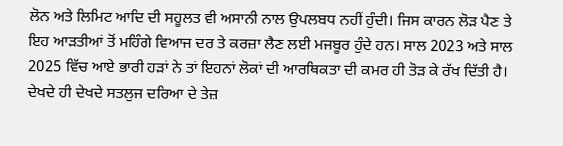ਲੋਨ ਅਤੇ ਲਿਮਿਟ ਆਦਿ ਦੀ ਸਹੂਲਤ ਵੀ ਅਸਾਨੀ ਨਾਲ ਉਪਲਬਧ ਨਹੀਂ ਹੁੰਦੀ। ਜਿਸ ਕਾਰਨ ਲੋੜ ਪੈਣ ਤੇ ਇਹ ਆੜਤੀਆਂ ਤੋਂ ਮਹਿੰਗੇ ਵਿਆਜ ਦਰ ਤੇ ਕਰਜ਼ਾ ਲੈਣ ਲਈ ਮਜਬੂਰ ਹੁੰਦੇ ਹਨ। ਸਾਲ 2023 ਅਤੇ ਸਾਲ 2025 ਵਿੱਚ ਆਏ ਭਾਰੀ ਹੜਾਂ ਨੇ ਤਾਂ ਇਹਨਾਂ ਲੋਕਾਂ ਦੀ ਆਰਥਿਕਤਾ ਦੀ ਕਮਰ ਹੀ ਤੋੜ ਕੇ ਰੱਖ ਦਿੱਤੀ ਹੈ। ਦੇਖਦੇ ਹੀ ਦੇਖਦੇ ਸਤਲੁਜ ਦਰਿਆ ਦੇ ਤੇਜ਼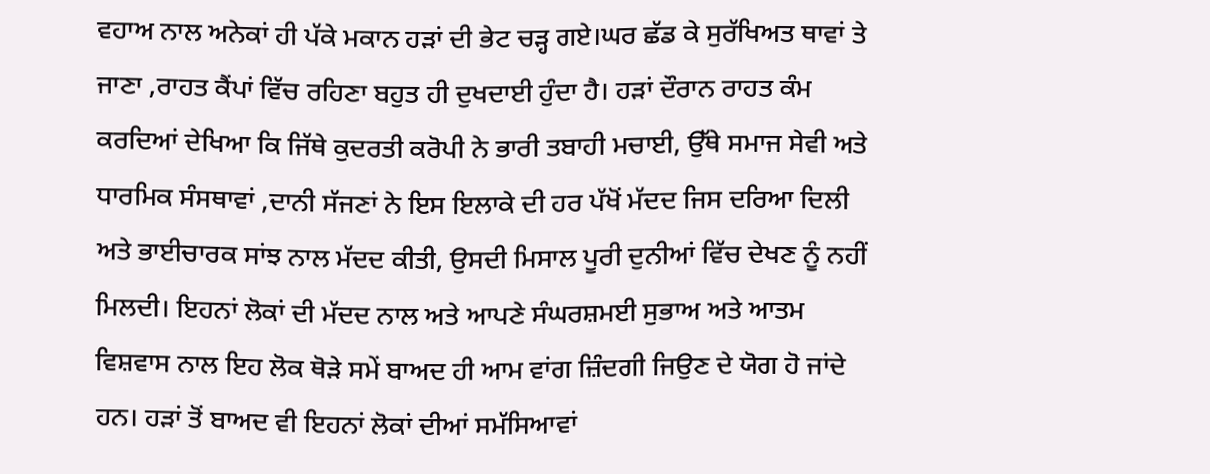ਵਹਾਅ ਨਾਲ ਅਨੇਕਾਂ ਹੀ ਪੱਕੇ ਮਕਾਨ ਹੜਾਂ ਦੀ ਭੇਟ ਚੜ੍ਹ ਗਏ।ਘਰ ਛੱਡ ਕੇ ਸੁਰੱਖਿਅਤ ਥਾਵਾਂ ਤੇ ਜਾਣਾ ,ਰਾਹਤ ਕੈਂਪਾਂ ਵਿੱਚ ਰਹਿਣਾ ਬਹੁਤ ਹੀ ਦੁਖਦਾਈ ਹੁੰਦਾ ਹੈ। ਹੜਾਂ ਦੌਰਾਨ ਰਾਹਤ ਕੰਮ ਕਰਦਿਆਂ ਦੇਖਿਆ ਕਿ ਜਿੱਥੇ ਕੁਦਰਤੀ ਕਰੋਪੀ ਨੇ ਭਾਰੀ ਤਬਾਹੀ ਮਚਾਈ, ਉੱਥੇ ਸਮਾਜ ਸੇਵੀ ਅਤੇ ਧਾਰਮਿਕ ਸੰਸਥਾਵਾਂ ,ਦਾਨੀ ਸੱਜਣਾਂ ਨੇ ਇਸ ਇਲਾਕੇ ਦੀ ਹਰ ਪੱਖੋਂ ਮੱਦਦ ਜਿਸ ਦਰਿਆ ਦਿਲੀ ਅਤੇ ਭਾਈਚਾਰਕ ਸਾਂਝ ਨਾਲ ਮੱਦਦ ਕੀਤੀ, ਉਸਦੀ ਮਿਸਾਲ ਪੂਰੀ ਦੁਨੀਆਂ ਵਿੱਚ ਦੇਖਣ ਨੂੰ ਨਹੀਂ ਮਿਲਦੀ। ਇਹਨਾਂ ਲੋਕਾਂ ਦੀ ਮੱਦਦ ਨਾਲ ਅਤੇ ਆਪਣੇ ਸੰਘਰਸ਼ਮਈ ਸੁਭਾਅ ਅਤੇ ਆਤਮ ਵਿਸ਼ਵਾਸ ਨਾਲ ਇਹ ਲੋਕ ਥੋੜੇ ਸਮੇਂ ਬਾਅਦ ਹੀ ਆਮ ਵਾਂਗ ਜ਼ਿੰਦਗੀ ਜਿਉਣ ਦੇ ਯੋਗ ਹੋ ਜਾਂਦੇ ਹਨ। ਹੜਾਂ ਤੋਂ ਬਾਅਦ ਵੀ ਇਹਨਾਂ ਲੋਕਾਂ ਦੀਆਂ ਸਮੱਸਿਆਵਾਂ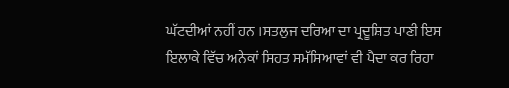ਘੱਟਦੀਆਂ ਨਹੀਂ ਹਨ ।ਸਤਲੁਜ ਦਰਿਆ ਦਾ ਪ੍ਰਦੂਸ਼ਿਤ ਪਾਣੀ ਇਸ ਇਲਾਕੇ ਵਿੱਚ ਅਨੇਕਾਂ ਸਿਹਤ ਸਮੱਸਿਆਵਾਂ ਵੀ ਪੈਦਾ ਕਰ ਰਿਹਾ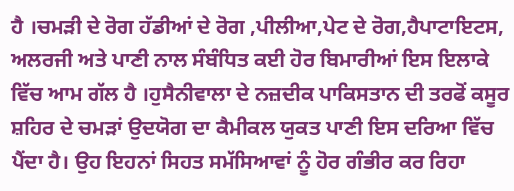ਹੈ ।ਚਮੜੀ ਦੇ ਰੋਗ ਹੱਡੀਆਂ ਦੇ ਰੋਗ ,ਪੀਲੀਆ,ਪੇਟ ਦੇ ਰੋਗ,ਹੈਪਾਟਾਇਟਸ, ਅਲਰਜੀ ਅਤੇ ਪਾਣੀ ਨਾਲ ਸੰਬੰਧਿਤ ਕਈ ਹੋਰ ਬਿਮਾਰੀਆਂ ਇਸ ਇਲਾਕੇ ਵਿੱਚ ਆਮ ਗੱਲ ਹੈ ।ਹੁਸੈਨੀਵਾਲਾ ਦੇ ਨਜ਼ਦੀਕ ਪਾਕਿਸਤਾਨ ਦੀ ਤਰਫੋਂ ਕਸੂਰ ਸ਼ਹਿਰ ਦੇ ਚਮੜਾਂ ਉਦਯੋਗ ਦਾ ਕੈਮੀਕਲ ਯੁਕਤ ਪਾਣੀ ਇਸ ਦਰਿਆ ਵਿੱਚ ਪੈਂਦਾ ਹੈ। ਉਹ ਇਹਨਾਂ ਸਿਹਤ ਸਮੱਸਿਆਵਾਂ ਨੂੰ ਹੋਰ ਗੰਭੀਰ ਕਰ ਰਿਹਾ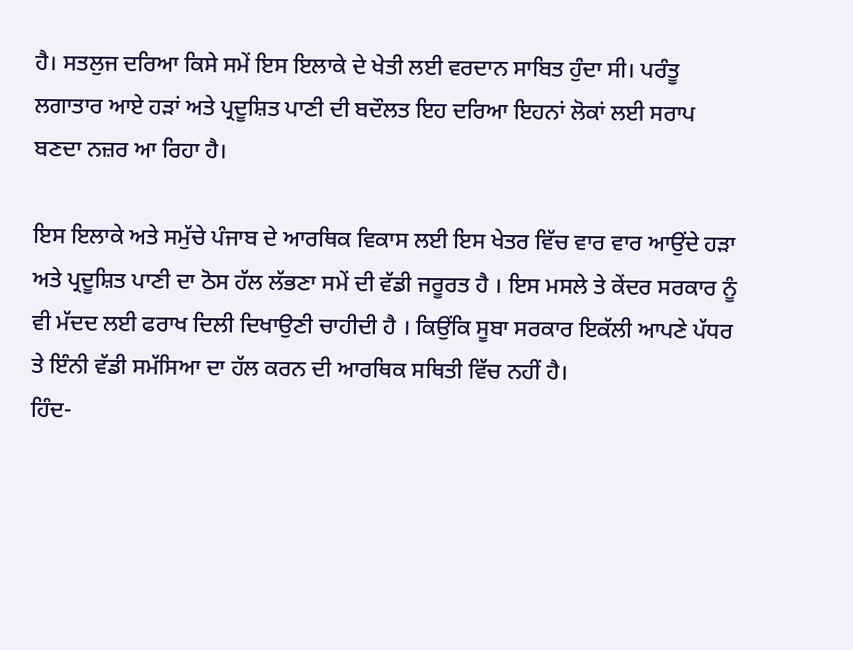ਹੈ। ਸਤਲੁਜ ਦਰਿਆ ਕਿਸੇ ਸਮੇਂ ਇਸ ਇਲਾਕੇ ਦੇ ਖੇਤੀ ਲਈ ਵਰਦਾਨ ਸਾਬਿਤ ਹੁੰਦਾ ਸੀ। ਪਰੰਤੂ ਲਗਾਤਾਰ ਆਏ ਹੜਾਂ ਅਤੇ ਪ੍ਰਦੂਸ਼ਿਤ ਪਾਣੀ ਦੀ ਬਦੌਲਤ ਇਹ ਦਰਿਆ ਇਹਨਾਂ ਲੋਕਾਂ ਲਈ ਸਰਾਪ ਬਣਦਾ ਨਜ਼ਰ ਆ ਰਿਹਾ ਹੈ।

ਇਸ ਇਲਾਕੇ ਅਤੇ ਸਮੁੱਚੇ ਪੰਜਾਬ ਦੇ ਆਰਥਿਕ ਵਿਕਾਸ ਲਈ ਇਸ ਖੇਤਰ ਵਿੱਚ ਵਾਰ ਵਾਰ ਆਉਂਦੇ ਹੜਾ ਅਤੇ ਪ੍ਰਦੂਸ਼ਿਤ ਪਾਣੀ ਦਾ ਠੋਸ ਹੱਲ ਲੱਭਣਾ ਸਮੇਂ ਦੀ ਵੱਡੀ ਜਰੂਰਤ ਹੈ । ਇਸ ਮਸਲੇ ਤੇ ਕੇਂਦਰ ਸਰਕਾਰ ਨੂੰ ਵੀ ਮੱਦਦ ਲਈ ਫਰਾਖ ਦਿਲੀ ਦਿਖਾਉਣੀ ਚਾਹੀਦੀ ਹੈ । ਕਿਉਂਕਿ ਸੂਬਾ ਸਰਕਾਰ ਇਕੱਲੀ ਆਪਣੇ ਪੱਧਰ ਤੇ ਇੰਨੀ ਵੱਡੀ ਸਮੱਸਿਆ ਦਾ ਹੱਲ ਕਰਨ ਦੀ ਆਰਥਿਕ ਸਥਿਤੀ ਵਿੱਚ ਨਹੀਂ ਹੈ।
ਹਿੰਦ-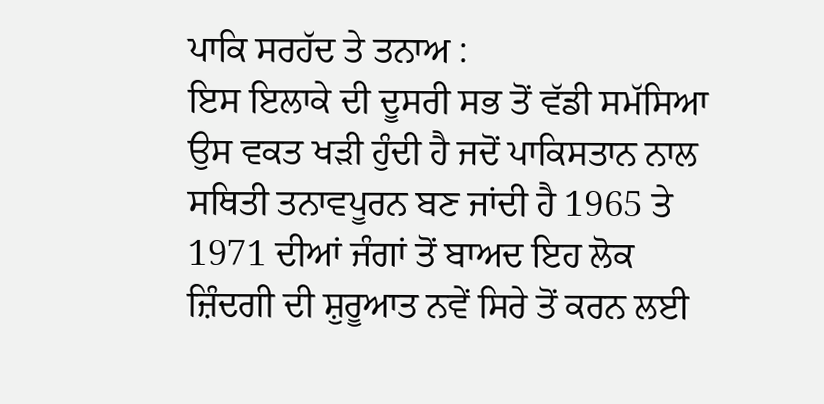ਪਾਕਿ ਸਰਹੱਦ ਤੇ ਤਨਾਅ :
ਇਸ ਇਲਾਕੇ ਦੀ ਦੂਸਰੀ ਸਭ ਤੋਂ ਵੱਡੀ ਸਮੱਸਿਆ ਉਸ ਵਕਤ ਖੜੀ ਹੁੰਦੀ ਹੈ ਜਦੋਂ ਪਾਕਿਸਤਾਨ ਨਾਲ ਸਥਿਤੀ ਤਨਾਵਪੂਰਨ ਬਣ ਜਾਂਦੀ ਹੈ 1965 ਤੇ 1971 ਦੀਆਂ ਜੰਗਾਂ ਤੋਂ ਬਾਅਦ ਇਹ ਲੋਕ ਜ਼ਿੰਦਗੀ ਦੀ ਸ਼ੁਰੂਆਤ ਨਵੇਂ ਸਿਰੇ ਤੋਂ ਕਰਨ ਲਈ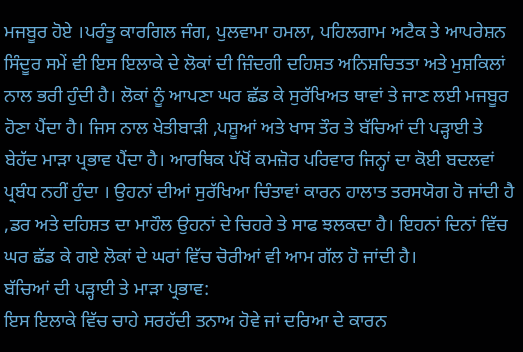ਮਜਬੂਰ ਹੋਏ ।ਪਰੰਤੂ ਕਾਰਗਿਲ ਜੰਗ, ਪੁਲਵਾਮਾ ਹਮਲਾ, ਪਹਿਲਗਾਮ ਅਟੈਕ ਤੇ ਆਪਰੇਸ਼ਨ ਸਿੰਦੂਰ ਸਮੇਂ ਵੀ ਇਸ ਇਲਾਕੇ ਦੇ ਲੋਕਾਂ ਦੀ ਜ਼ਿੰਦਗੀ ਦਹਿਸ਼ਤ ਅਨਿਸ਼ਚਿਤਤਾ ਅਤੇ ਮੁਸ਼ਕਿਲਾਂ ਨਾਲ ਭਰੀ ਹੁੰਦੀ ਹੈ। ਲੋਕਾਂ ਨੂੰ ਆਪਣਾ ਘਰ ਛੱਡ ਕੇ ਸੁਰੱਖਿਅਤ ਥਾਵਾਂ ਤੇ ਜਾਣ ਲਈ ਮਜਬੂਰ ਹੋਣਾ ਪੈਂਦਾ ਹੈ। ਜਿਸ ਨਾਲ ਖੇਤੀਬਾੜੀ ,ਪਸ਼ੂਆਂ ਅਤੇ ਖਾਸ ਤੌਰ ਤੇ ਬੱਚਿਆਂ ਦੀ ਪੜ੍ਹਾਈ ਤੇ ਬੇਹੱਦ ਮਾੜਾ ਪ੍ਰਭਾਵ ਪੈਂਦਾ ਹੈ। ਆਰਥਿਕ ਪੱਖੋਂ ਕਮਜ਼ੋਰ ਪਰਿਵਾਰ ਜਿਨ੍ਹਾਂ ਦਾ ਕੋਈ ਬਦਲਵਾਂ ਪ੍ਰਬੰਧ ਨਹੀਂ ਹੁੰਦਾ । ਉਹਨਾਂ ਦੀਆਂ ਸੁਰੱਖਿਆ ਚਿੰਤਾਵਾਂ ਕਾਰਨ ਹਾਲਾਤ ਤਰਸਯੋਗ ਹੋ ਜਾਂਦੀ ਹੈ ,ਡਰ ਅਤੇ ਦਹਿਸ਼ਤ ਦਾ ਮਾਹੌਲ ਉਹਨਾਂ ਦੇ ਚਿਹਰੇ ਤੇ ਸਾਫ ਝਲਕਦਾ ਹੈ। ਇਹਨਾਂ ਦਿਨਾਂ ਵਿੱਚ ਘਰ ਛੱਡ ਕੇ ਗਏ ਲੋਕਾਂ ਦੇ ਘਰਾਂ ਵਿੱਚ ਚੋਰੀਆਂ ਵੀ ਆਮ ਗੱਲ ਹੋ ਜਾਂਦੀ ਹੈ।
ਬੱਚਿਆਂ ਦੀ ਪੜ੍ਹਾਈ ਤੇ ਮਾੜਾ ਪ੍ਰਭਾਵ:
ਇਸ ਇਲਾਕੇ ਵਿੱਚ ਚਾਹੇ ਸਰਹੱਦੀ ਤਨਾਅ ਹੋਵੇ ਜਾਂ ਦਰਿਆ ਦੇ ਕਾਰਨ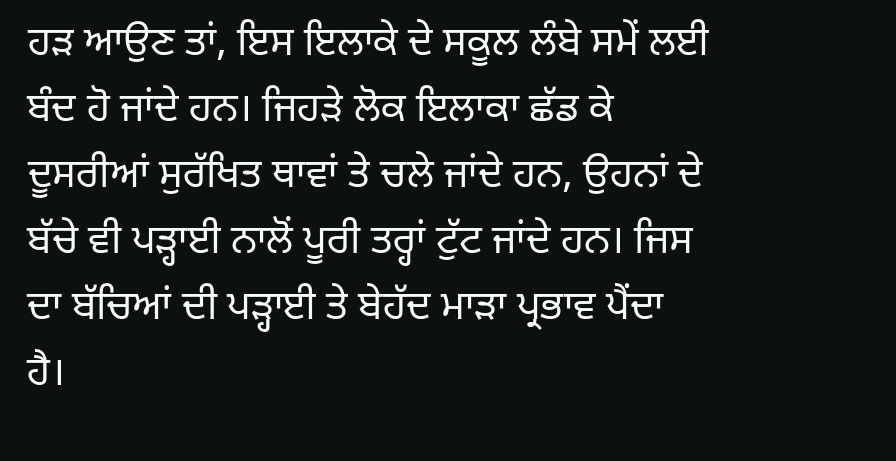ਹੜ ਆਉਣ ਤਾਂ, ਇਸ ਇਲਾਕੇ ਦੇ ਸਕੂਲ ਲੰਬੇ ਸਮੇਂ ਲਈ ਬੰਦ ਹੋ ਜਾਂਦੇ ਹਨ। ਜਿਹੜੇ ਲੋਕ ਇਲਾਕਾ ਛੱਡ ਕੇ ਦੂਸਰੀਆਂ ਸੁਰੱਖਿਤ ਥਾਵਾਂ ਤੇ ਚਲੇ ਜਾਂਦੇ ਹਨ, ਉਹਨਾਂ ਦੇ ਬੱਚੇ ਵੀ ਪੜ੍ਹਾਈ ਨਾਲੋਂ ਪੂਰੀ ਤਰ੍ਹਾਂ ਟੁੱਟ ਜਾਂਦੇ ਹਨ। ਜਿਸ ਦਾ ਬੱਚਿਆਂ ਦੀ ਪੜ੍ਹਾਈ ਤੇ ਬੇਹੱਦ ਮਾੜਾ ਪ੍ਰਭਾਵ ਪੈਂਦਾ ਹੈ।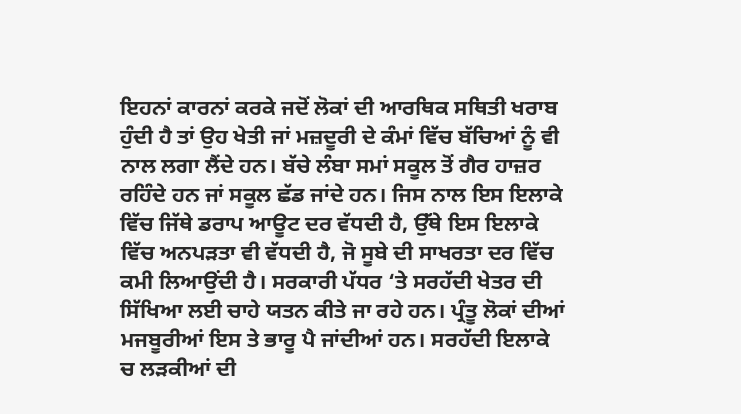ਇਹਨਾਂ ਕਾਰਨਾਂ ਕਰਕੇ ਜਦੋਂ ਲੋਕਾਂ ਦੀ ਆਰਥਿਕ ਸਥਿਤੀ ਖਰਾਬ ਹੁੰਦੀ ਹੈ ਤਾਂ ਉਹ ਖੇਤੀ ਜਾਂ ਮਜ਼ਦੂਰੀ ਦੇ ਕੰਮਾਂ ਵਿੱਚ ਬੱਚਿਆਂ ਨੂੰ ਵੀ ਨਾਲ ਲਗਾ ਲੈਂਦੇ ਹਨ। ਬੱਚੇ ਲੰਬਾ ਸਮਾਂ ਸਕੂਲ ਤੋਂ ਗੈਰ ਹਾਜ਼ਰ ਰਹਿੰਦੇ ਹਨ ਜਾਂ ਸਕੂਲ ਛੱਡ ਜਾਂਦੇ ਹਨ। ਜਿਸ ਨਾਲ ਇਸ ਇਲਾਕੇ ਵਿੱਚ ਜਿੱਥੇ ਡਰਾਪ ਆਊਟ ਦਰ ਵੱਧਦੀ ਹੈ, ਉੱਥੇ ਇਸ ਇਲਾਕੇ ਵਿੱਚ ਅਨਪੜਤਾ ਵੀ ਵੱਧਦੀ ਹੈ, ਜੋ ਸੂਬੇ ਦੀ ਸਾਖਰਤਾ ਦਰ ਵਿੱਚ ਕਮੀ ਲਿਆਉਂਦੀ ਹੈ। ਸਰਕਾਰੀ ਪੱਧਰ ‘ਤੇ ਸਰਹੱਦੀ ਖੇਤਰ ਦੀ ਸਿੱਖਿਆ ਲਈ ਚਾਹੇ ਯਤਨ ਕੀਤੇ ਜਾ ਰਹੇ ਹਨ। ਪ੍ਰੰਤੂ ਲੋਕਾਂ ਦੀਆਂ ਮਜਬੂਰੀਆਂ ਇਸ ਤੇ ਭਾਰੂ ਪੈ ਜਾਂਦੀਆਂ ਹਨ। ਸਰਹੱਦੀ ਇਲਾਕੇ ਚ ਲੜਕੀਆਂ ਦੀ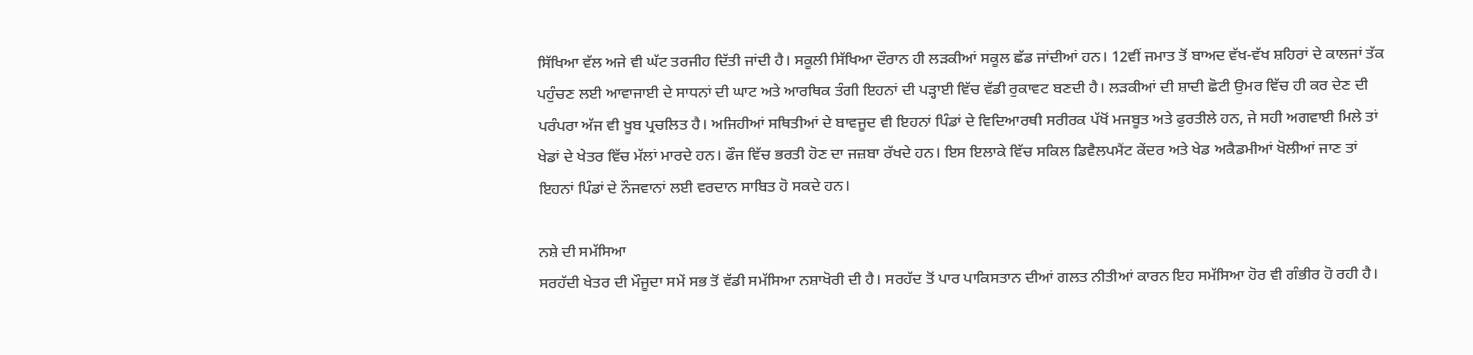ਸਿੱਖਿਆ ਵੱਲ ਅਜੇ ਵੀ ਘੱਟ ਤਰਜੀਹ ਦਿੱਤੀ ਜਾਂਦੀ ਹੈ। ਸਕੂਲੀ ਸਿੱਖਿਆ ਦੌਰਾਨ ਹੀ ਲੜਕੀਆਂ ਸਕੂਲ ਛੱਡ ਜਾਂਦੀਆਂ ਹਨ। 12ਵੀਂ ਜਮਾਤ ਤੋਂ ਬਾਅਦ ਵੱਖ-ਵੱਖ ਸ਼ਹਿਰਾਂ ਦੇ ਕਾਲਜਾਂ ਤੱਕ ਪਹੁੰਚਣ ਲਈ ਆਵਾਜਾਈ ਦੇ ਸਾਧਨਾਂ ਦੀ ਘਾਟ ਅਤੇ ਆਰਥਿਕ ਤੰਗੀ ਇਹਨਾਂ ਦੀ ਪੜ੍ਹਾਈ ਵਿੱਚ ਵੱਡੀ ਰੁਕਾਵਟ ਬਣਦੀ ਹੈ। ਲੜਕੀਆਂ ਦੀ ਸ਼ਾਦੀ ਛੋਟੀ ਉਮਰ ਵਿੱਚ ਹੀ ਕਰ ਦੇਣ ਦੀ ਪਰੰਪਰਾ ਅੱਜ ਵੀ ਖੂਬ ਪ੍ਰਚਲਿਤ ਹੈ। ਅਜਿਹੀਆਂ ਸਥਿਤੀਆਂ ਦੇ ਬਾਵਜੂਦ ਵੀ ਇਹਨਾਂ ਪਿੰਡਾਂ ਦੇ ਵਿਦਿਆਰਥੀ ਸਰੀਰਕ ਪੱਖੋਂ ਮਜਬੂਤ ਅਤੇ ਫੁਰਤੀਲੇ ਹਨ, ਜੇ ਸਹੀ ਅਗਵਾਈ ਮਿਲੇ ਤਾਂ ਖੇਡਾਂ ਦੇ ਖੇਤਰ ਵਿੱਚ ਮੱਲਾਂ ਮਾਰਦੇ ਹਨ। ਫੌਜ ਵਿੱਚ ਭਰਤੀ ਹੋਣ ਦਾ ਜਜ਼ਬਾ ਰੱਖਦੇ ਹਨ। ਇਸ ਇਲਾਕੇ ਵਿੱਚ ਸਕਿਲ ਡਿਵੈਲਪਮੈਂਟ ਕੇਂਦਰ ਅਤੇ ਖੇਡ ਅਕੈਡਮੀਆਂ ਖੋਲੀਆਂ ਜਾਣ ਤਾਂ ਇਹਨਾਂ ਪਿੰਡਾਂ ਦੇ ਨੌਜਵਾਨਾਂ ਲਈ ਵਰਦਾਨ ਸਾਬਿਤ ਹੋ ਸਕਦੇ ਹਨ।

ਨਸ਼ੇ ਦੀ ਸਮੱਸਿਆ
ਸਰਹੱਦੀ ਖੇਤਰ ਦੀ ਮੌਜੂਦਾ ਸਮੇਂ ਸਭ ਤੋਂ ਵੱਡੀ ਸਮੱਸਿਆ ਨਸ਼ਾਖੋਰੀ ਦੀ ਹੈ। ਸਰਹੱਦ ਤੋਂ ਪਾਰ ਪਾਕਿਸਤਾਨ ਦੀਆਂ ਗਲਤ ਨੀਤੀਆਂ ਕਾਰਨ ਇਹ ਸਮੱਸਿਆ ਹੋਰ ਵੀ ਗੰਭੀਰ ਹੋ ਰਹੀ ਹੈ।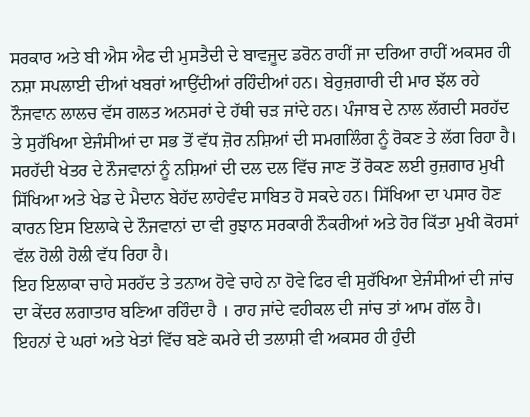ਸਰਕਾਰ ਅਤੇ ਬੀ ਐਸ ਐਫ ਦੀ ਮੁਸਤੈਦੀ ਦੇ ਬਾਵਜੂਦ ਡਰੋਨ ਰਾਹੀਂ ਜਾ ਦਰਿਆ ਰਾਹੀਂ ਅਕਸਰ ਹੀ ਨਸ਼ਾ ਸਪਲਾਈ ਦੀਆਂ ਖਬਰਾਂ ਆਉਂਦੀਆਂ ਰਹਿੰਦੀਆਂ ਹਨ। ਬੇਰੁਜ਼ਗਾਰੀ ਦੀ ਮਾਰ ਝੱਲ ਰਹੇ ਨੌਜਵਾਨ ਲਾਲਚ ਵੱਸ ਗਲਤ ਅਨਸਰਾਂ ਦੇ ਹੱਥੀ ਚੜ ਜਾਂਦੇ ਹਨ। ਪੰਜਾਬ ਦੇ ਨਾਲ ਲੱਗਦੀ ਸਰਹੱਦ ਤੇ ਸੁਰੱਖਿਆ ਏਜੰਸੀਆਂ ਦਾ ਸਭ ਤੋਂ ਵੱਧ ਜ਼ੋਰ ਨਸ਼ਿਆਂ ਦੀ ਸਮਗਲਿੰਗ ਨੂੰ ਰੋਕਣ ਤੇ ਲੱਗ ਰਿਹਾ ਹੈ। ਸਰਹੱਦੀ ਖੇਤਰ ਦੇ ਨੌਜਵਾਨਾਂ ਨੂੰ ਨਸ਼ਿਆਂ ਦੀ ਦਲ ਦਲ ਵਿੱਚ ਜਾਣ ਤੋਂ ਰੋਕਣ ਲਈ ਰੁਜ਼ਗਾਰ ਮੁਖੀ ਸਿੱਖਿਆ ਅਤੇ ਖੇਡ ਦੇ ਮੈਦਾਨ ਬੇਹੱਦ ਲਾਹੇਵੰਦ ਸਾਬਿਤ ਹੋ ਸਕਦੇ ਹਨ। ਸਿੱਖਿਆ ਦਾ ਪਸਾਰ ਹੋਣ ਕਾਰਨ ਇਸ ਇਲਾਕੇ ਦੇ ਨੌਜਵਾਨਾਂ ਦਾ ਵੀ ਰੁਝਾਨ ਸਰਕਾਰੀ ਨੌਕਰੀਆਂ ਅਤੇ ਹੋਰ ਕਿੱਤਾ ਮੁਖੀ ਕੋਰਸਾਂ ਵੱਲ ਹੋਲੀ ਹੋਲੀ ਵੱਧ ਰਿਹਾ ਹੈ।
ਇਹ ਇਲਾਕਾ ਚਾਹੇ ਸਰਹੱਦ ਤੇ ਤਨਾਅ ਹੋਵੇ ਚਾਹੇ ਨਾ ਹੋਵੇ ਫਿਰ ਵੀ ਸੁਰੱਖਿਆ ਏਜੰਸੀਆਂ ਦੀ ਜਾਂਚ ਦਾ ਕੇਂਦਰ ਲਗਾਤਾਰ ਬਣਿਆ ਰਹਿੰਦਾ ਹੈ । ਰਾਹ ਜਾਂਦੇ ਵਹੀਕਲ ਦੀ ਜਾਂਚ ਤਾਂ ਆਮ ਗੱਲ ਹੈ। ਇਹਨਾਂ ਦੇ ਘਰਾਂ ਅਤੇ ਖੇਤਾਂ ਵਿੱਚ ਬਣੇ ਕਮਰੇ ਦੀ ਤਲਾਸ਼ੀ ਵੀ ਅਕਸਰ ਹੀ ਹੁੰਦੀ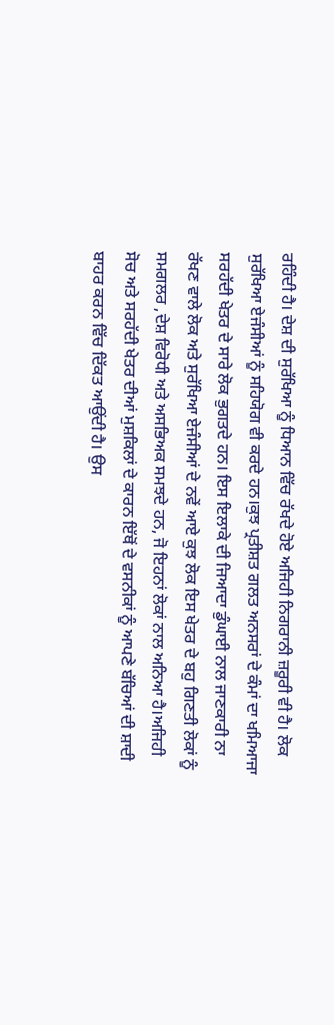ਰਹਿੰਦੀ ਹੈ। ਦੇਸ਼ ਦੀ ਸੁਰੱਖਿਆ ਨੂੰ ਧਿਆਨ ਵਿੱਚ ਰੱਖਦੇ ਹੋਏ ਅਜਿਹੀ ਨਿਗਰਾਨੀ ਜ਼ਰੂਰੀ ਵੀ ਹੈ। ਲੋਕ ਸੁਰੱਖਿਆ ਏਜੰਸੀਆਂ ਨੂੰ ਸਹਿਯੋਗ ਵੀ ਕਰਦੇ ਹਨ।ਕੁਝ ਪ੍ਰਤੀਸ਼ਤ ਗਲਤ ਅਨਸਰਾਂ ਦੇ ਕੰਮਾਂ ਦਾ ਖਮਿਆਜਾ ਸਰਹੱਦੀ ਖੇਤਰ ਦੇ ਸਾਰੇ ਲੋਕ ਭੁਗਤਦੇ ਹਨ। ਇਸ ਇਲਾਕੇ ਦੀ ਜਿਆਦਾ ਡੁੰਘਾਈ ਨਾਲ ਜਾਣਕਾਰੀ ਨਾ ਰੱਖਣ ਵਾਲੇ ਲੋਕ ਅਤੇ ਸੁਰੱਖਿਆ ਏਜੰਸੀਆਂ ਦੇ ਨਵੇਂ ਆਏ ਕੁਝ ਲੋਕ ਇਸ ਖੇਤਰ ਦੇ ਬਹੁ ਗਿਣਤੀ ਲੋਕਾਂ ਨੂੰ ਸਮਗਲਰ ,ਦੇਸ਼ ਵਿਰੋਧੀ ਅਤੇ ਅਸਭਿਅਕ ਸਮਝਦੇ ਹਨ, ਜੋ ਇਹਨਾਂ ਲੋਕਾਂ ਨਾਲ ਅਨਿਆ ਹੈ।ਅਜਿਹੀ ਸੋਚ ਅਤੇ ਸਰਹੱਦੀ ਖੇਤਰ ਦੀਆਂ ਮੁਸ਼ਕਿਲਾਂ ਦੇ ਕਾਰਨ ਇੱਥੋਂ ਦੇ ਵਸਨੀਕਾਂ ਨੂੰ ਆਪਣੇ ਬੱਚਿਆਂ ਦੀ ਸ਼ਾਦੀ ਬਾਹਰ ਕਰਨ ਵਿੱਚ ਦਿੱਕਤ ਆਉਂਦੀ ਹੈ। ਉਸ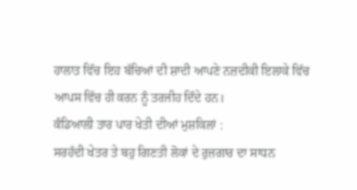ਹਾਲਾਤ ਵਿੱਚ ਇਹ ਬੱਚਿਆਂ ਦੀ ਸ਼ਾਦੀ ਆਪਣੇ ਨਜ਼ਦੀਕੀ ਇਲਾਕੇ ਵਿੱਚ ਆਪਸ ਵਿੱਚ ਹੀ ਕਰਨ ਨੂੰ ਤਰਜੀਹ ਦਿੰਦੇ ਹਨ।
ਕੰਡਿਆਲੀ ਤਾਰ ਪਾਰ ਖੇਤੀ ਦੀਆਂ ਮੁਸ਼ਕਿਲਾਂ :
ਸਰਹੱਦੀ ਖੇਤਰ ਤੇ ਬਹੁ ਗਿਣਤੀ ਲੋਕਾਂ ਦੇ ਰੁਜ਼ਗਾਰ ਦਾ ਸਾਧਨ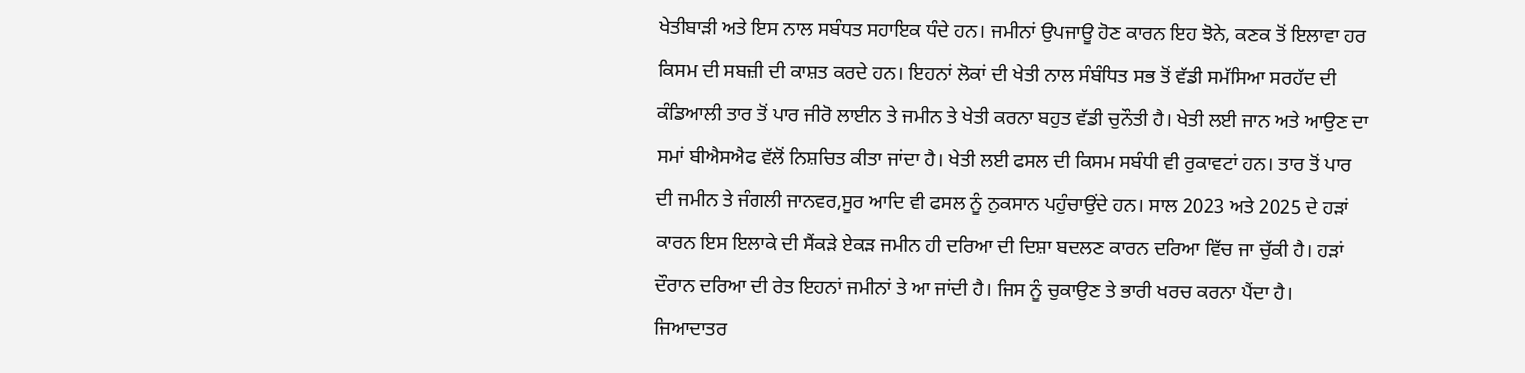ਖੇਤੀਬਾੜੀ ਅਤੇ ਇਸ ਨਾਲ ਸਬੰਧਤ ਸਹਾਇਕ ਧੰਦੇ ਹਨ। ਜਮੀਨਾਂ ਉਪਜਾਊ ਹੋਣ ਕਾਰਨ ਇਹ ਝੋਨੇ, ਕਣਕ ਤੋਂ ਇਲਾਵਾ ਹਰ ਕਿਸਮ ਦੀ ਸਬਜ਼ੀ ਦੀ ਕਾਸ਼ਤ ਕਰਦੇ ਹਨ। ਇਹਨਾਂ ਲੋਕਾਂ ਦੀ ਖੇਤੀ ਨਾਲ ਸੰਬੰਧਿਤ ਸਭ ਤੋਂ ਵੱਡੀ ਸਮੱਸਿਆ ਸਰਹੱਦ ਦੀ ਕੰਡਿਆਲੀ ਤਾਰ ਤੋਂ ਪਾਰ ਜੀਰੋ ਲਾਈਨ ਤੇ ਜਮੀਨ ਤੇ ਖੇਤੀ ਕਰਨਾ ਬਹੁਤ ਵੱਡੀ ਚੁਨੌਤੀ ਹੈ। ਖੇਤੀ ਲਈ ਜਾਨ ਅਤੇ ਆਉਣ ਦਾ ਸਮਾਂ ਬੀਐਸਐਫ ਵੱਲੋਂ ਨਿਸ਼ਚਿਤ ਕੀਤਾ ਜਾਂਦਾ ਹੈ। ਖੇਤੀ ਲਈ ਫਸਲ ਦੀ ਕਿਸਮ ਸਬੰਧੀ ਵੀ ਰੁਕਾਵਟਾਂ ਹਨ। ਤਾਰ ਤੋਂ ਪਾਰ ਦੀ ਜਮੀਨ ਤੇ ਜੰਗਲੀ ਜਾਨਵਰ,ਸੂਰ ਆਦਿ ਵੀ ਫਸਲ ਨੂੰ ਨੁਕਸਾਨ ਪਹੁੰਚਾਉਂਦੇ ਹਨ। ਸਾਲ 2023 ਅਤੇ 2025 ਦੇ ਹੜਾਂ ਕਾਰਨ ਇਸ ਇਲਾਕੇ ਦੀ ਸੈਂਕੜੇ ਏਕੜ ਜਮੀਨ ਹੀ ਦਰਿਆ ਦੀ ਦਿਸ਼ਾ ਬਦਲਣ ਕਾਰਨ ਦਰਿਆ ਵਿੱਚ ਜਾ ਚੁੱਕੀ ਹੈ। ਹੜਾਂ ਦੌਰਾਨ ਦਰਿਆ ਦੀ ਰੇਤ ਇਹਨਾਂ ਜਮੀਨਾਂ ਤੇ ਆ ਜਾਂਦੀ ਹੈ। ਜਿਸ ਨੂੰ ਚੁਕਾਉਣ ਤੇ ਭਾਰੀ ਖਰਚ ਕਰਨਾ ਪੈਂਦਾ ਹੈ। ਜਿਆਦਾਤਰ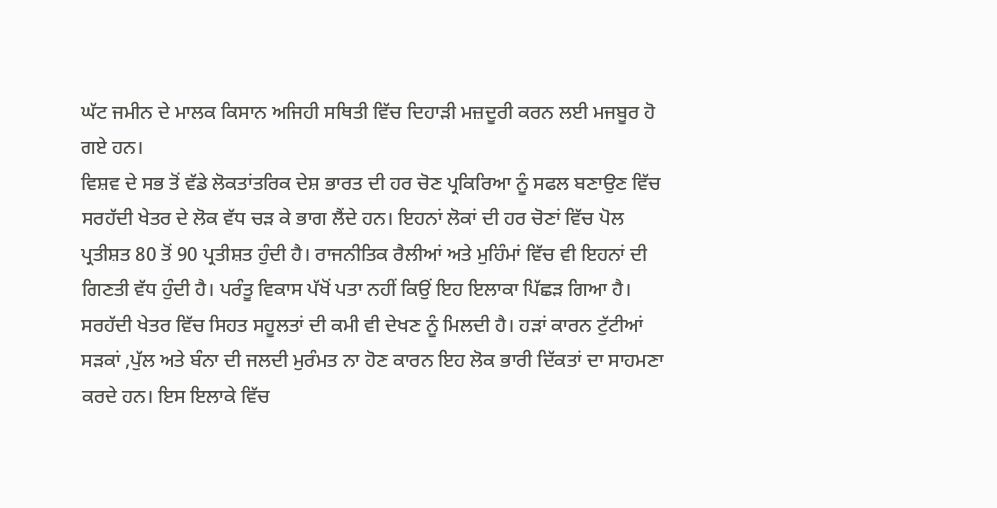ਘੱਟ ਜਮੀਨ ਦੇ ਮਾਲਕ ਕਿਸਾਨ ਅਜਿਹੀ ਸਥਿਤੀ ਵਿੱਚ ਦਿਹਾੜੀ ਮਜ਼ਦੂਰੀ ਕਰਨ ਲਈ ਮਜਬੂਰ ਹੋ ਗਏ ਹਨ।
ਵਿਸ਼ਵ ਦੇ ਸਭ ਤੋਂ ਵੱਡੇ ਲੋਕਤਾਂਤਰਿਕ ਦੇਸ਼ ਭਾਰਤ ਦੀ ਹਰ ਚੋਣ ਪ੍ਰਕਿਰਿਆ ਨੂੰ ਸਫਲ ਬਣਾਉਣ ਵਿੱਚ ਸਰਹੱਦੀ ਖੇਤਰ ਦੇ ਲੋਕ ਵੱਧ ਚੜ ਕੇ ਭਾਗ ਲੈਂਦੇ ਹਨ। ਇਹਨਾਂ ਲੋਕਾਂ ਦੀ ਹਰ ਚੋਣਾਂ ਵਿੱਚ ਪੋਲ ਪ੍ਰਤੀਸ਼ਤ 80 ਤੋਂ 90 ਪ੍ਰਤੀਸ਼ਤ ਹੁੰਦੀ ਹੈ। ਰਾਜਨੀਤਿਕ ਰੈਲੀਆਂ ਅਤੇ ਮੁਹਿੰਮਾਂ ਵਿੱਚ ਵੀ ਇਹਨਾਂ ਦੀ ਗਿਣਤੀ ਵੱਧ ਹੁੰਦੀ ਹੈ। ਪਰੰਤੂ ਵਿਕਾਸ ਪੱਖੋਂ ਪਤਾ ਨਹੀਂ ਕਿਉਂ ਇਹ ਇਲਾਕਾ ਪਿੱਛੜ ਗਿਆ ਹੈ। ਸਰਹੱਦੀ ਖੇਤਰ ਵਿੱਚ ਸਿਹਤ ਸਹੂਲਤਾਂ ਦੀ ਕਮੀ ਵੀ ਦੇਖਣ ਨੂੰ ਮਿਲਦੀ ਹੈ। ਹੜਾਂ ਕਾਰਨ ਟੁੱਟੀਆਂ ਸੜਕਾਂ ,ਪੁੱਲ ਅਤੇ ਬੰਨਾ ਦੀ ਜਲਦੀ ਮੁਰੰਮਤ ਨਾ ਹੋਣ ਕਾਰਨ ਇਹ ਲੋਕ ਭਾਰੀ ਦਿੱਕਤਾਂ ਦਾ ਸਾਹਮਣਾ ਕਰਦੇ ਹਨ। ਇਸ ਇਲਾਕੇ ਵਿੱਚ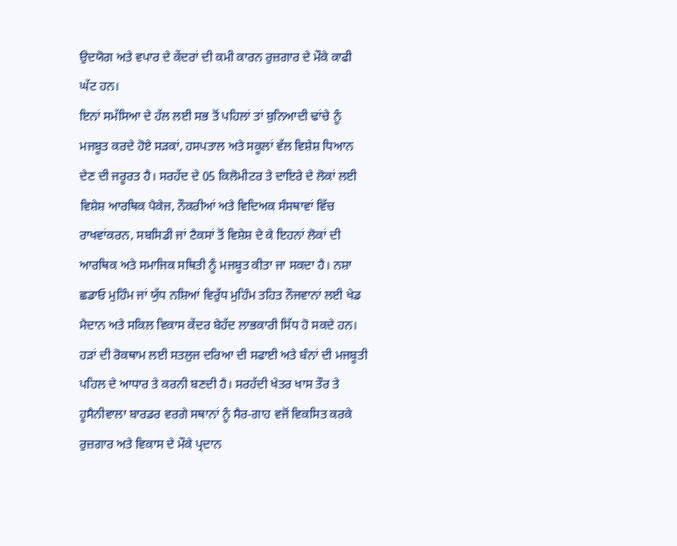ਉਦਯੋਗ ਅਤੇ ਵਪਾਰ ਦੇ ਕੇਂਦਰਾਂ ਦੀ ਕਮੀ ਕਾਰਨ ਰੁਜ਼ਗਾਰ ਦੇ ਮੌਕੇ ਕਾਫੀ ਘੱਟ ਹਨ।
ਇਨਾਂ ਸਮੱਸਿਆ ਦੇ ਹੱਲ ਲਈ ਸਭ ਤੋਂ ਪਹਿਲਾਂ ਤਾਂ ਬੁਨਿਆਦੀ ਢਾਂਚੇ ਨੂੰ ਮਜਬੂਤ ਕਰਦੇ ਹੋਏ ਸੜਕਾਂ, ਹਸਪਤਾਲ ਅਤੇ ਸਕੂਲਾਂ ਵੱਲ ਵਿਸ਼ੇਸ਼ ਧਿਆਨ ਦੇਣ ਦੀ ਜਰੂਰਤ ਹੈ। ਸਰਹੱਦ ਦੇ 05 ਕਿਲੋਮੀਟਰ ਤੇ ਦਾਇਰੇ ਦੇ ਲੋਕਾਂ ਲਈ ਵਿਸ਼ੇਸ਼ ਆਰਥਿਕ ਪੈਕੇਜ, ਨੌਕਰੀਆਂ ਅਤੇ ਵਿਦਿਅਕ ਸੰਸਥਾਵਾਂ ਵਿੱਚ ਰਾਖਵਾਂਕਰਨ, ਸਬਸਿਡੀ ਜਾਂ ਟੈਕਸਾਂ ਤੋਂ ਵਿਸ਼ੇਸ਼ ਦੇ ਕੇ ਇਹਨਾਂ ਲੋਕਾਂ ਦੀ ਆਰਥਿਕ ਅਤੇ ਸਮਾਜਿਕ ਸਥਿਤੀ ਨੂੰ ਮਜਬੂਤ ਕੀਤਾ ਜਾ ਸਕਦਾ ਹੈ। ਨਸ਼ਾ ਛਡਾਓ ਮੁਹਿੰਮ ਜਾਂ ਯੁੱਧ ਨਸ਼ਿਆਂ ਵਿਰੁੱਧ ਮੁਹਿੰਮ ਤਹਿਤ ਨੌਜਵਾਨਾਂ ਲਈ ਖੇਡ ਮੈਦਾਨ ਅਤੇ ਸਕਿਲ ਵਿਕਾਸ ਕੇਂਦਰ ਬੇਹੱਦ ਲਾਭਕਾਰੀ ਸਿੱਧ ਹੋ ਸਕਦੇ ਹਨ। ਹੜਾਂ ਦੀ ਰੋਕਥਾਮ ਲਈ ਸਤਲੁਜ ਦਰਿਆ ਦੀ ਸਫਾਈ ਅਤੇ ਬੰਨਾਂ ਦੀ ਮਜਬੂਤੀ ਪਹਿਲ ਦੇ ਆਧਾਰ ਤੇ ਕਰਨੀ ਬਣਦੀ ਹੈ। ਸਰਹੱਦੀ ਖੇਤਰ ਖਾਸ ਤੌਰ ਤੇ ਹੂਸੈਨੀਵਾਲਾ ਬਾਰਡਰ ਵਰਗੇ ਸਥਾਨਾਂ ਨੂੰ ਸੈਰ-ਗਾਹ ਵਜੋਂ ਵਿਕਸਿਤ ਕਰਕੇ ਰੁਜ਼ਗਾਰ ਅਤੇ ਵਿਕਾਸ ਦੇ ਮੌਕੇ ਪ੍ਰਦਾਨ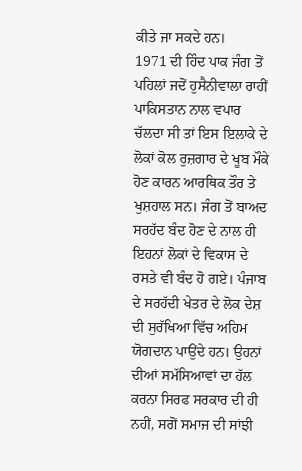ਕੀਤੇ ਜਾ ਸਕਦੇ ਹਨ।
1971 ਦੀ ਹਿੰਦ ਪਾਕ ਜੰਗ ਤੋਂ ਪਹਿਲਾਂ ਜਦੋਂ ਹੁਸੈਨੀਵਾਲਾ ਰਾਹੀਂ ਪਾਕਿਸਤਾਨ ਨਾਲ ਵਪਾਰ ਚੱਲਦਾ ਸੀ ਤਾਂ ਇਸ ਇਲਾਕੇ ਦੇ ਲੋਕਾਂ ਕੋਲ ਰੁਜ਼ਗਾਰ ਦੇ ਖੂਬ ਮੌਕੇ ਹੋਣ ਕਾਰਨ ਆਰਥਿਕ ਤੌਰ ਤੇ ਖੁਸ਼ਹਾਲ ਸਨ। ਜੰਗ ਤੋਂ ਬਾਅਦ ਸਰਹੱਦ ਬੰਦ ਹੋਣ ਦੇ ਨਾਲ ਹੀ ਇਹਨਾਂ ਲੋਕਾਂ ਦੇ ਵਿਕਾਸ ਦੇ ਰਸਤੇ ਵੀ ਬੰਦ ਹੋ ਗਏ। ਪੰਜਾਬ ਦੇ ਸਰਹੱਦੀ ਖੇਤਰ ਦੇ ਲੋਕ ਦੇਸ਼ ਦੀ ਸੁਰੱਖਿਆ ਵਿੱਚ ਅਹਿਮ ਯੋਗਦਾਨ ਪਾਉਂਦੇ ਹਨ। ਉਹਨਾਂ ਦੀਆਂ ਸਮੱਸਿਆਵਾਂ ਦਾ ਹੱਲ ਕਰਨਾ ਸਿਰਫ ਸਰਕਾਰ ਦੀ ਹੀ ਨਹੀਂ, ਸਗੋਂ ਸਮਾਜ ਦੀ ਸਾਂਝੀ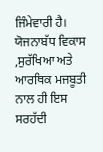ਜਿੰਮੇਵਾਰੀ ਹੈ। ਯੋਜਨਾਬੱਧ ਵਿਕਾਸ ,ਸੁਰੱਖਿਆ ਅਤੇ ਆਰਥਿਕ ਮਜਬੂਤੀ ਨਾਲ ਹੀ ਇਸ ਸਰਹੱਦੀ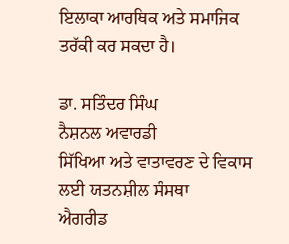ਇਲਾਕਾ ਆਰਥਿਕ ਅਤੇ ਸਮਾਜਿਕ ਤਰੱਕੀ ਕਰ ਸਕਦਾ ਹੈ।

ਡਾ. ਸਤਿੰਦਰ ਸਿੰਘ
ਨੈਸ਼ਨਲ ਅਵਾਰਡੀ
ਸਿੱਖਿਆ ਅਤੇ ਵਾਤਾਵਰਣ ਦੇ ਵਿਕਾਸ ਲਈ ਯਤਨਸ਼ੀਲ ਸੰਸਥਾ
ਐਗਰੀਡ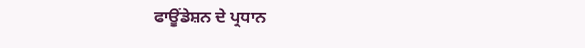ਫਾਊਂਡੇਸ਼ਨ ਦੇ ਪ੍ਰਧਾਨ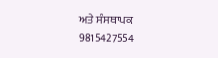ਅਤੇ ਸੰਸਥਾਪਕ
9815427554